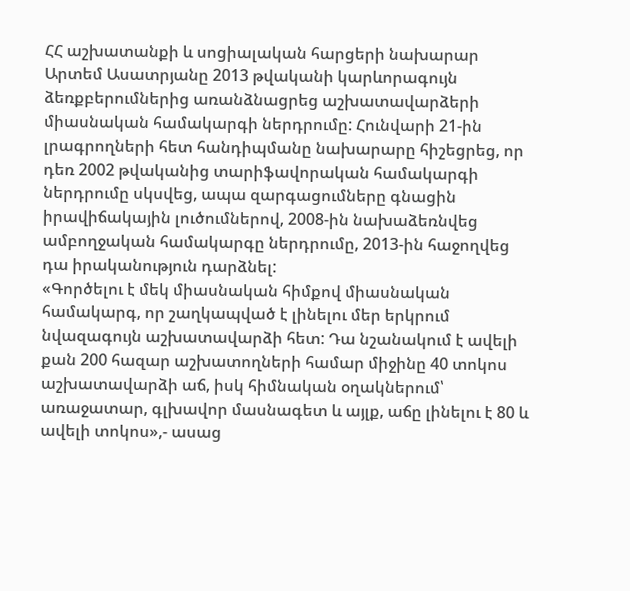ՀՀ աշխատանքի և սոցիալական հարցերի նախարար Արտեմ Ասատրյանը 2013 թվականի կարևորագույն ձեռքբերումներից առանձնացրեց աշխատավարձերի միասնական համակարգի ներդրումը: Հունվարի 21-ին լրագրողների հետ հանդիպմանը նախարարը հիշեցրեց, որ դեռ 2002 թվականից տարիֆավորական համակարգի ներդրումը սկսվեց, ապա զարգացումները գնացին իրավիճակային լուծումներով, 2008-ին նախաձեռնվեց ամբողջական համակարգը ներդրումը, 2013-ին հաջողվեց դա իրականություն դարձնել:
«Գործելու է մեկ միասնական հիմքով միասնական համակարգ, որ շաղկապված է լինելու մեր երկրում նվազագույն աշխատավարձի հետ: Դա նշանակում է ավելի քան 200 հազար աշխատողների համար միջինը 40 տոկոս աշխատավարձի աճ, իսկ հիմնական օղակներում՝ առաջատար, գլխավոր մասնագետ և այլք, աճը լինելու է 80 և ավելի տոկոս»,- ասաց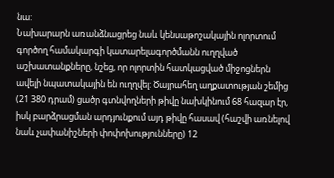նա:
Նախարարն առանձնացրեց նաև կենսաթոշակային ոլորտում գործող համակարգի կատարելագործմանն ուղղված աշխատանքները, նշեց, որ ոլորտին հատկացված միջոցներն ավելի նպատակային են ուղղվել: Ծայրահեղ աղքատության շեմից (21 380 դրամ) ցածր գտնվողների թիվը նախկինում 68 հազար էր, իսկ բարձրացման արդյունքում այդ թիվը հասավ (հաշվի առնելով նաև չափանիշների փոփոխությունները) 12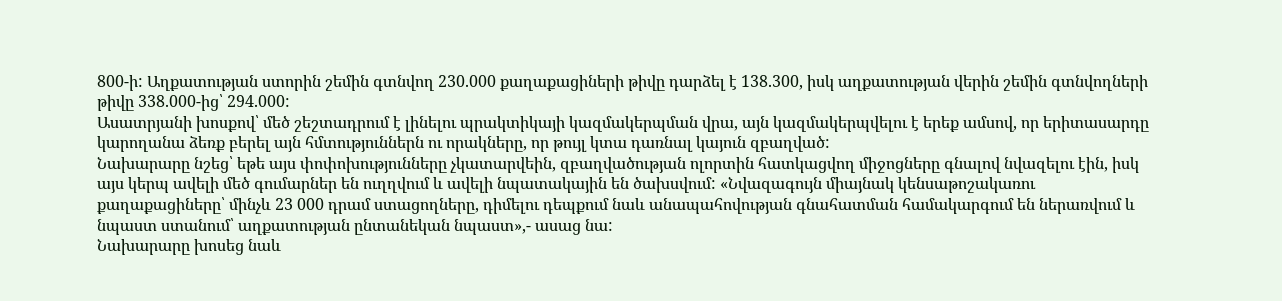800-ի: Աղքատության ստորին շեմին գտնվող 230.000 քաղաքացիների թիվը դարձել է 138.300, իսկ աղքատության վերին շեմին գտնվողների թիվը 338.000-ից՝ 294.000:
Ասատրյանի խոսքով՝ մեծ շեշտադրում է լինելու պրակտիկայի կազմակերպման վրա, այն կազմակերպվելու է երեք ամսով, որ երիտասարդը կարողանա ձեռք բերել այն հմտություններն ու որակները, որ թույլ կտա դառնալ կայուն զբաղված:
Նախարարը նշեց՝ եթե այս փոփոխությունները չկատարվեին, զբաղվածության ոլորտին հատկացվող միջոցները գնալով նվազելու էին, իսկ այս կերպ ավելի մեծ գումարներ են ուղղվում և ավելի նպատակային են ծախսվում: «Նվազագույն միայնակ կենսաթոշակառու քաղաքացիները՝ մինչև 23 000 դրամ ստացողները, դիմելու դեպքում նաև անապահովության գնահատման համակարգում են ներառվում և նպաստ ստանում՝ աղքատության ընտանեկան նպաստ»,- ասաց նա:
Նախարարը խոսեց նաև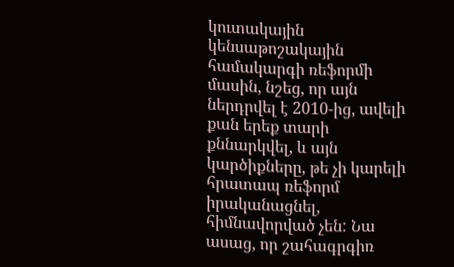կուտակային կենսաթոշակային համակարգի ռեֆորմի մասին, նշեց, որ այն ներդրվել է 2010-ից, ավելի քան երեք տարի քննարկվել, և այն կարծիքները, թե չի կարելի հրատապ ռեֆորմ իրականացնել, հիմնավորված չեն: Նա ասաց, որ շահագրգիռ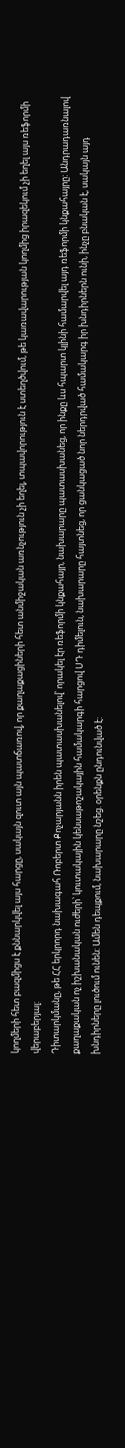կողմերի հետ բազմիցս է քննարկվել այս հարցը, սակայն զուտ այն պատճառով, որ քաղաքացիների հետ անմիջական առնչություն չի եղել, տպավորություն է ստեղծվում, թե կառավարության կողմից իրազեկում չի եղել այս ռեֆորմի վերաբերյալ:
Դիտարկմանը, թե ՀՀ երկրորդ նախագահ Ռոբերտ Քոչարյանն իրեն պատասխանելով՝ որակել էր ռեֆորմի կնքահայր, նախարարը պատասխանեց, որ ինքը ևս հպարտ կլինի համարվել այդ ռեֆորմի կնքահայրը: Անդրադառնալով քաղաքական ոչ իշխանական ուժերի՝ կուտակային կենսաթոշակային համակարգի հարցով ՍԴ դիմելուն, նախարարը հայտնեց, որ ցանկացած նոր ներդրված համակարգ իր խնդիրներն ունի, ինչը բնական է, սակայն այդ խնդիրները լուծում ունեն: Ամեն դեպքում, նախարարը նշեց. օրենքն ընդունված է: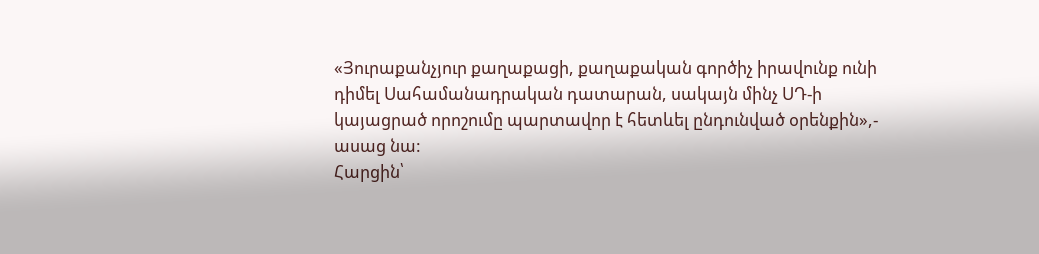«Յուրաքանչյուր քաղաքացի, քաղաքական գործիչ իրավունք ունի դիմել Սահամանադրական դատարան, սակայն մինչ ՍԴ-ի կայացրած որոշումը պարտավոր է հետևել ընդունված օրենքին»,- ասաց նա:
Հարցին՝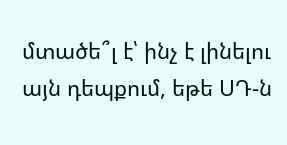մտածե՞լ է՝ ինչ է լինելու այն դեպքում, եթե ՍԴ-ն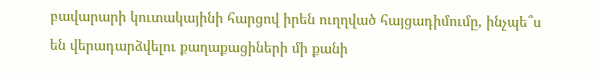բավարարի կուտակայինի հարցով իրեն ուղղված հայցադիմումը, ինչպե՞ս են վերադարձվելու քաղաքացիների մի քանի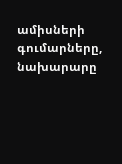ամիսների գումարները, նախարարը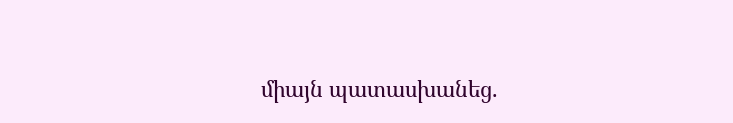միայն պատասխանեց.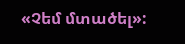«Չեմ մտածել»: